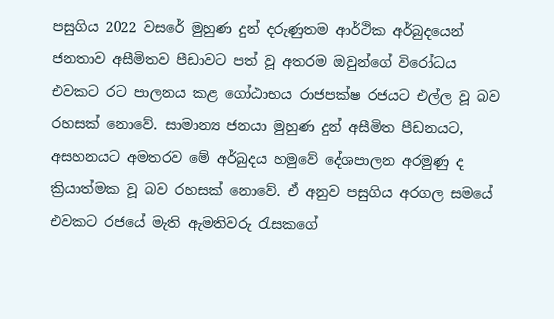පසුගිය 2022 වසරේ මුහුණ දුන් දරුණුතම ආර්ථික අර්බුදයෙන් ජනතාව අසීමිතව පීඩාවට පත් වූ අතරම ඔවුන්ගේ විරෝධය එවකට රට පාලනය කළ ගෝඨාභය රාජපක්ෂ රජයට එල්ල වූ බව රහසක් නොවේ. සාමාන්‍ය ජනයා මුහුණ දුන් අසීමිත පීඩනයට, අසහනයට අමතරව මේ අර්බුදය හමුවේ දේශපාලන අරමුණු ද ක්‍රියාත්මක වූ බව රහසක් නොවේ. ඒ අනුව පසුගිය අරගල සමයේ එවකට රජයේ මැති ඇමතිවරු රැසකගේ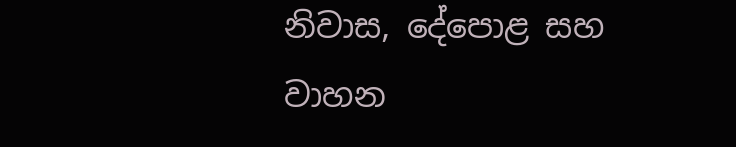නිවාස, දේපොළ සහ වාහන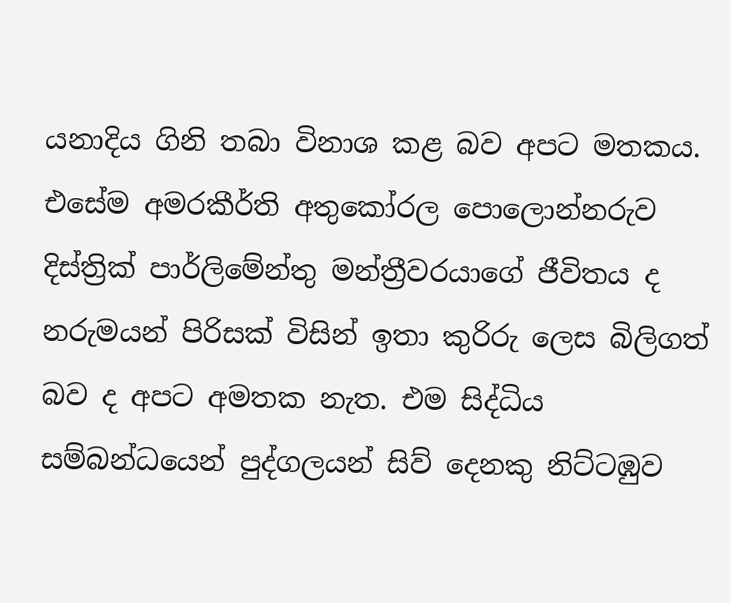යනාදිය ගිනි තබා විනාශ කළ බව අපට මතකය. එසේම අමරකීර්ති අතුකෝරල පොලොන්නරුව දිස්ත්‍රික් පාර්ලිමේන්තු මන්ත්‍රීවරයාගේ ජීවිතය ද නරුමයන් පිරිසක් විසින් ඉතා කුරිරු ලෙස බිලිගත් බව ද අපට අමතක නැත. එම සිද්ධිය සම්බන්ධයෙන් පුද්ගලයන් සිව් දෙනකු නිට්ටඹුව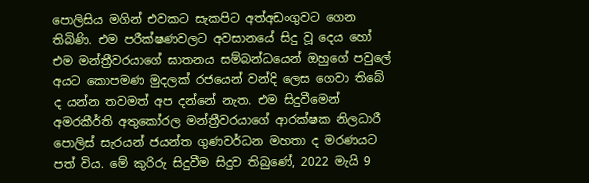පොලිසිය මගින් එවකට සැකපිට අත්අඩංගුවට ගෙන තිබිණි. එම පරීක්ෂණවලට අවසානයේ සිදු වූ දෙය හෝ එම මන්ත්‍රීවරයාගේ ඝාතනය සම්බන්ධයෙන් ඔහුගේ පවුලේ අයට කොපමණ මුදලක් රජයෙන් වන්දි ලෙස ගෙවා තිබේ ද යන්න තවමත් අප දන්නේ නැත. එම සිදුවීමෙන් අමරකීර්ති අතුකෝරල මන්ත්‍රීවරයාගේ ආරක්ෂක නිලධාරී පොලිස් සැරයන් ජයන්ත ගුණවර්ධන මහතා ද මරණයට පත් විය. මේ කුරිරු සිදුවීම සිදුව තිබුණේ, 2022 මැයි 9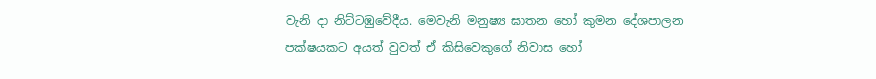වැනි දා නිට්ටඹුවේදීය. මෙවැනි මනුෂ්‍ය ඝාතන හෝ කුමන දේශපාලන පක්ෂයකට අයත් වුවත් ඒ කිසිවෙකුගේ නිවාස හෝ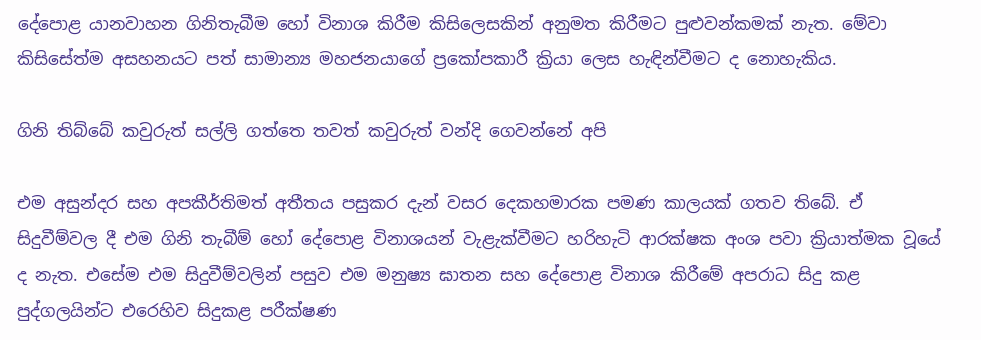දේපොළ යානවාහන ගිනිතැබීම හෝ විනාශ කිරීම කිසිලෙසකින් අනුමත කිරීමට පුළුවන්කමක් නැත. මේවා කිසිසේත්ම අසහනයට පත් සාමාන්‍ය මහජනයාගේ ප්‍රකෝපකාරී ක්‍රියා ලෙස හැඳින්වීමට ද නොහැකිය.

ගිනි තිබ්බේ කවුරුත් සල්ලි ගත්තෙ තවත් කවුරුත් වන්දි ගෙවන්නේ අපි

එම අසුන්දර සහ අපකීර්තිමත් අතීතය පසුකර දැන් වසර දෙකහමාරක පමණ කාලයක් ගතව තිබේ. ඒ සිදුවීම්වල දී එම ගිනි තැබීම් හෝ දේපොළ විනාශයන් වැළැක්වීමට හරිහැටි ආරක්ෂක අංශ පවා ක්‍රියාත්මක වූයේ ද නැත. එසේම එම සිදුවීම්වලින් පසුව එම මනුෂ්‍ය ඝාතන සහ දේපොළ විනාශ කිරීමේ අපරාධ සිදු කළ පුද්ගලයින්ට එරෙහිව සිදුකළ පරීක්ෂණ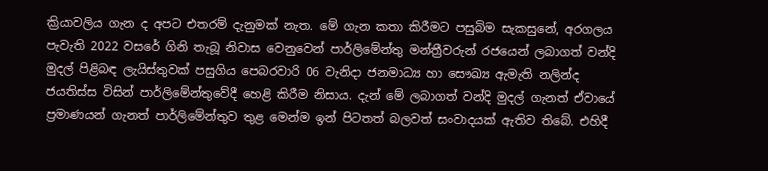ක්‍රියාවලිය ගැන ද අපට එතරම් දැනුමක් නැත. මේ ගැන කතා කිරීමට පසුබිම සැකසුනේ, අරගලය පැවැති 2022 වසරේ ගිනි තැබූ නිවාස වෙනුවෙන් පාර්ලිමේන්තු මන්ත්‍රීවරුන් රජයෙන් ලබාගත් වන්දි මුදල් පිළිබඳ ලැයිස්තුවක් පසුගිය පෙබරවාරි 06 වැනිදා ජනමාධ්‍ය හා සෞඛ්‍ය ඇමැති නලින්ද ජයතිස්ස විසින් පාර්ලිමේන්තුවේදී හෙළි කිරීම නිසාය. දැන් මේ ලබාගත් වන්දි මුදල් ගැනත් ඒවායේ ප්‍රමාණයන් ගැනත් පාර්ලිමේන්තුව තුළ මෙන්ම ඉන් පිටතත් බලවත් සංවාදයක් ඇතිව තිබේ. එහිදී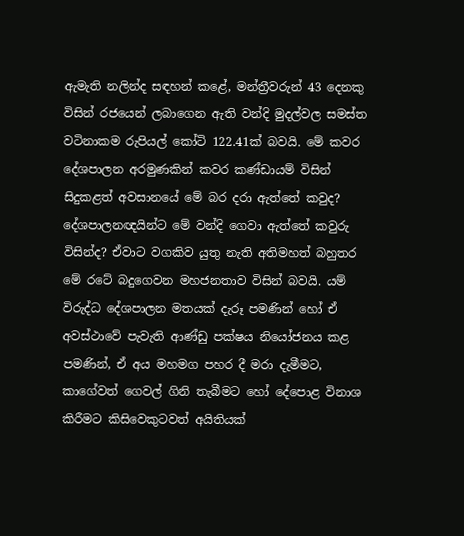ඇමැති නලින්ද සඳහන් කළේ, මන්ත්‍රීවරුන් 43 දෙනකු විසින් රජයෙන් ලබාගෙන ඇති වන්දි මුදල්වල සමස්ත වටිනාකම රුපියල් කෝටි 122.41ක් බවයි. මේ කවර දේශපාලන අරමුණකින් කවර කණ්ඩායම් විසින් සිදුකළත් අවසානයේ මේ බර දරා ඇත්තේ කවුද? දේශපාලනඥයින්ට මේ වන්දි ගෙවා ඇත්තේ කවුරු විසින්ද? ඒවාට වගකිව යුතු නැති අතිමහත් බහුතර මේ රටේ බදුගෙවන මහජනතාව විසින් බවයි. යම් විරුද්ධ දේශපාලන මතයක් දැරූ පමණින් හෝ ඒ අවස්ථාවේ පැවැති ආණ්ඩු පක්ෂය නියෝජනය කළ පමණින්, ඒ අය මහමග පහර දී මරා දැමීමට, කාගේවත් ගෙවල් ගිනි තැබීමට හෝ දේපොළ විනාශ කිරීමට කිසිවෙකුටවත් අයිතියක්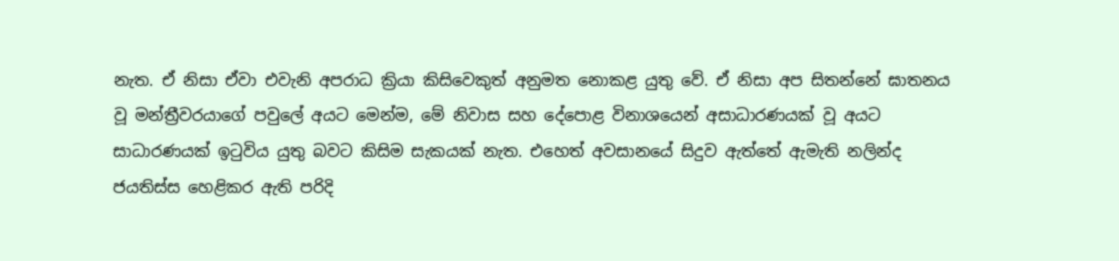නැත. ඒ නිසා ඒවා එවැනි අපරාධ ක්‍රියා කිසිවෙකුත් අනුමත නොකළ යුතු වේ. ඒ නිසා අප සිතන්නේ ඝාතනය වූ මන්ත්‍රීවරයාගේ පවුලේ අයට මෙන්ම, මේ නිවාස සහ දේපොළ විනාශයෙන් අසාධාරණයක් වූ අයට සාධාරණයක් ඉටුවිය යුතු බවට කිසිම සැකයක් නැත. එහෙත් අවසානයේ සිදුව ඇත්තේ ඇමැති නලින්ද ජයතිස්ස හෙළිකර ඇති පරිදි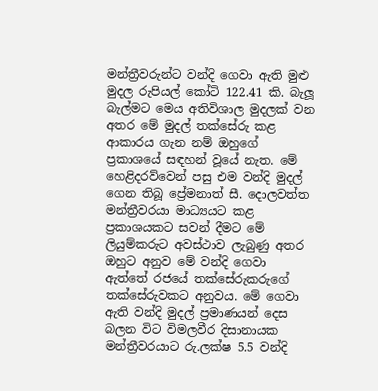මන්ත්‍රීවරුන්ට වන්දි ගෙවා ඇති මුළු මුදල රුපියල් කෝටි 122.41 කි. බැලූ බැල්මට මෙය අතිවිශාල මුදලක් වන අතර මේ මුදල් තක්සේරු කළ ආකාරය ගැන නම් ඔහුගේ ප්‍රකාශයේ සඳහන් වූයේ නැත. මේ හෙළිදරව්වෙන් පසු එම වන්දි මුදල් ගෙන තිබූ ප්‍රේමනාත් සී. දොලවත්ත මන්ත්‍රීවරයා මාධ්‍යයට කළ ප්‍රකාශයකට සවන් දීමට මේ ලියුම්කරුට අවස්ථාව ලැබුණු අතර ඔහුට අනුව මේ වන්දි ගෙවා ඇත්තේ රජයේ තක්සේරුකරුගේ තක්සේරුවකට අනුවය. මේ ගෙවා ඇති වන්දි මුදල් ප්‍රමාණයන් දෙස බලන විට විමලවීර දිසානායක මන්ත්‍රීවරයාට රු.ලක්ෂ 5.5 වන්දි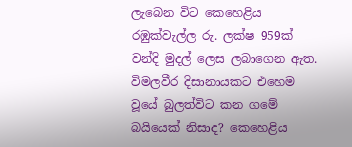ලැබෙන විට කෙහෙළිය රඹුක්වැල්ල රු. ලක්ෂ 959ක් වන්දි මුදල් ලෙස ලබාගෙන ඇත. විමලවීර දිසානායකට එහෙම වූයේ බුලත්විට කන ගමේ බයියෙක් නිසාද? කෙහෙළිය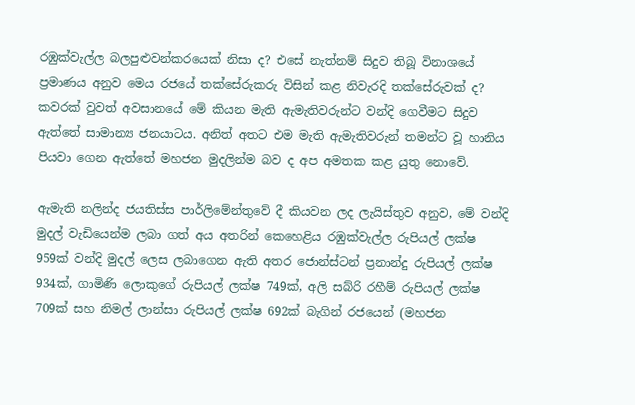රඹුක්වැල්ල බලපුළුවන්කරයෙක් නිසා ද? එසේ නැත්නම් සිදුව තිබූ විනාශයේ ප්‍රමාණය අනුව මෙය රජයේ තක්සේරුකරු විසින් කළ නිවැරදි තක්සේරුවක් ද? කවරක් වුවත් අවසානයේ මේ කියන මැති ඇමැතිවරුන්ට වන්දි ගෙවීමට සිදුව ඇත්තේ සාමාන්‍ය ජනයාටය. අනිත් අතට එම මැති ඇමැතිවරුන් තමන්ට වූ හානිය පියවා ගෙන ඇත්තේ මහජන මුදලින්ම බව ද අප අමතක කළ යුතු නොවේ.

ඇමැති නලින්ද ජයතිස්ස පාර්ලිමේන්තුවේ දී කියවන ලද ලැයිස්තුව අනුව, මේ වන්දි මුදල් වැඩියෙන්ම ලබා ගත් අය අතරින් කෙහෙළිය රඹුක්වැල්ල රුපියල් ලක්ෂ 959ක් වන්දි මුදල් ලෙස ලබාගෙන ඇති අතර ජොන්ස්ටන් ප්‍රනාන්දු රුපියල් ලක්ෂ 934ක්, ගාමිණි ලොකුගේ රුපියල් ලක්ෂ 749ක්, අලි සබ්රි රහීම් රුපියල් ලක්ෂ 709ක් සහ නිමල් ලාන්සා රුපියල් ලක්ෂ 692ක් බැගින් රජයෙන් (මහජන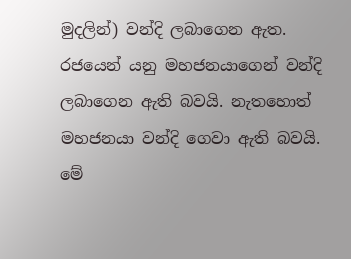මුදලින්) වන්දි ලබාගෙන ඇත. රජයෙන් යනු මහජනයාගෙන් වන්දි ලබාගෙන ඇති බවයි. නැතහොත් මහජනයා වන්දි ගෙවා ඇති බවයි. මේ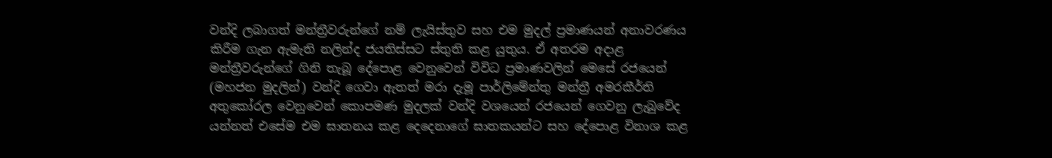වන්දි ලබාගත් මන්ත්‍රීවරුන්ගේ නම් ලැයිස්තුව සහ එම මුදල් ප්‍රමාණයන් අනාවරණය කිරීම ගැන ඇමැති නලින්ද ජයතිස්සට ස්තුති කළ යුතුය. ඒ අතරම අදාළ මන්ත්‍රීවරුන්ගේ ගිනි තැබූ දේපොළ වෙනුවෙන් විවිධ ප්‍රමාණවලින් මෙසේ රජයෙන් (මහජන මුදලින්) වන්දි ගෙවා ඇතත් මරා දැමූ පාර්ලිමේන්තු මන්ත්‍රී අමරකීර්ති අතුකෝරල වෙනුවෙන් කොපමණ මුදලක් වන්දි වශයෙන් රජයෙන් ගෙවනු ලැබුවේද යන්නත් එසේම එම ඝාතනය කළ දෙදෙනාගේ ඝාතකයන්ට සහ දේපොළ විනාශ කළ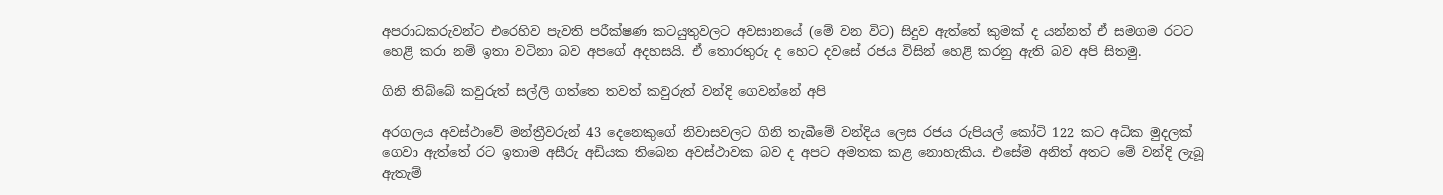අපරාධකරුවන්ට එරෙහිව පැවති පරීක්ෂණ කටයුතුවලට අවසානයේ (මේ වන විට) සිදුව ඇත්තේ කුමක් ද යන්නත් ඒ සමගම රටට හෙළි කරා නම් ඉතා වටිනා බව අපගේ අදහසයි. ඒ තොරතුරු ද හෙට දවසේ රජය විසින් හෙළි කරනු ඇති බව අපි සිතමු.

ගිනි තිබ්බේ කවුරුත් සල්ලි ගත්තෙ තවත් කවුරුත් වන්දි ගෙවන්නේ අපි

අරගලය අවස්ථාවේ මන්ත්‍රීවරුන් 43 දෙනෙකුගේ නිවාසවලට ගිනි තැබීමේ වන්දිය ලෙස රජය රුපියල් කෝටි 122 කට අධික මුදලක් ගෙවා ඇත්තේ රට ඉතාම අසීරු අඩියක තිබෙන අවස්ථාවක බව ද අපට අමතක කළ නොහැකිය. එසේම අනිත් අතට මේ වන්දි ලැබූ ඇතැම්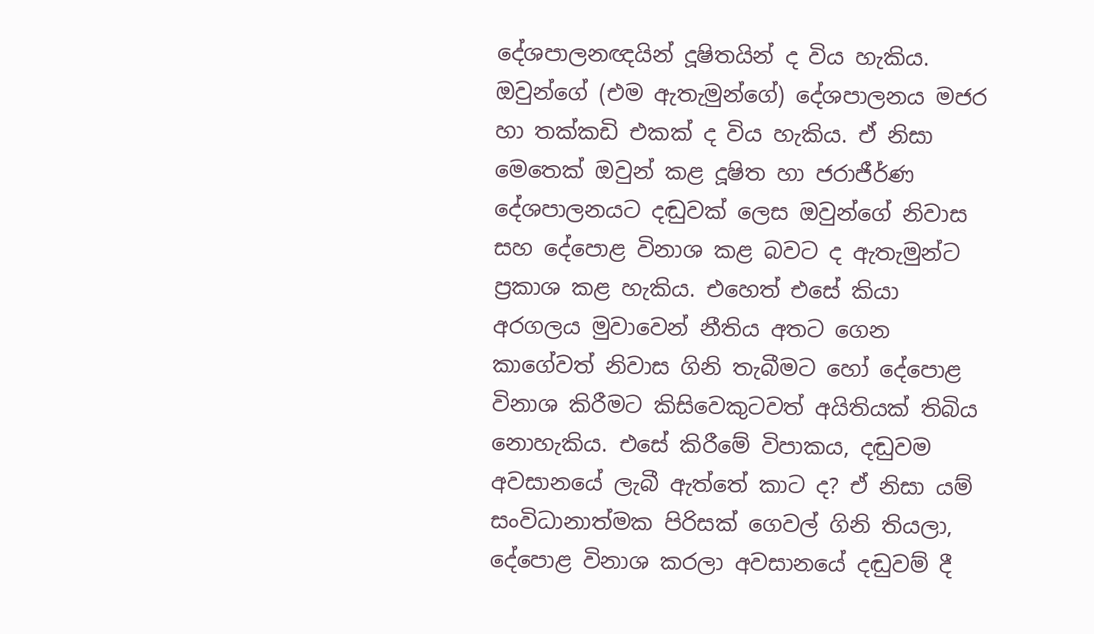දේශපාලනඥයින් දූෂිතයින් ද විය හැකිය. ඔවුන්ගේ (එම ඇතැමුන්ගේ) දේශපාලනය මජර හා තක්කඩි එකක් ද විය හැකිය. ඒ නිසා මෙතෙක් ඔවුන් කළ දූෂිත හා ජරාජීර්ණ දේශපාලනයට දඬුවක් ලෙස ඔවුන්ගේ නිවාස සහ දේපොළ විනාශ කළ බවට ද ඇතැමුන්ට ප්‍රකාශ කළ හැකිය. එහෙත් එසේ කියා අරගලය මුවාවෙන් නීතිය අතට ගෙන කාගේවත් නිවාස ගිනි තැබීමට හෝ දේපොළ විනාශ කිරීමට කිසිවෙකුටවත් අයිතියක් තිබිය නොහැකිය. එසේ කිරීමේ විපාකය, දඬුවම අවසානයේ ලැබී ඇත්තේ කාට ද? ඒ නිසා යම් සංවිධානාත්මක පිරිසක් ගෙවල් ගිනි තියලා, දේපොළ විනාශ කරලා අවසානයේ දඬුවම් දී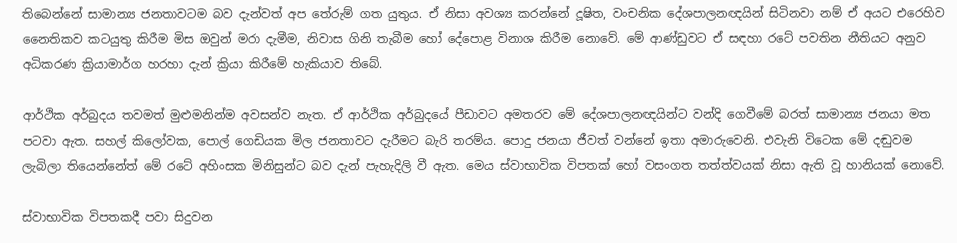තිබෙන්නේ සාමාන්‍ය ජනතාවටම බව දැන්වත් අප තේරුම් ගත යුතුය. ඒ නිසා අවශ්‍ය කරන්නේ දූෂිත, වංචනික දේශපාලනඥයින් සිටිනවා නම් ඒ අයට එරෙහිව නෛතිකව කටයුතු කිරීම මිස ඔවුන් මරා දැමීම, නිවාස ගිනි තැබීම හෝ දේපොළ විනාශ කිරීම නොවේ. මේ ආණ්ඩුවට ඒ සඳහා රටේ පවතින නීතියට අනුව අධිකරණ ක්‍රියාමාර්ග හරහා දැන් ක්‍රියා කිරීමේ හැකියාව තිබේ.

ආර්ථික අර්බුදය තවමත් මුළුමනින්ම අවසන්ව නැත. ඒ ආර්ථික අර්බුදයේ පීඩාවට අමතරව මේ දේශපාලනඥයින්ට වන්දි ගෙවීමේ බරත් සාමාන්‍ය ජනයා මත පටවා ඇත. සහල් කිලෝවක, පොල් ගෙඩියක මිල ජනතාවට දැරීමට බැරි තරම්ය. පොදු ජනයා ජීවත් වන්නේ ඉතා අමාරුවෙනි. එවැනි විටෙක මේ දඬුවම ලැබිලා තියෙන්නේත් මේ රටේ අහිංසක මිනිසුන්ට බව දැන් පැහැදිලි වී ඇත. මෙය ස්වාභාවික විපතක් හෝ වසංගත තත්ත්වයක් නිසා ඇති වූ හානියක් නොවේ.

ස්වාභාවික විපතකදී පවා සිදුවන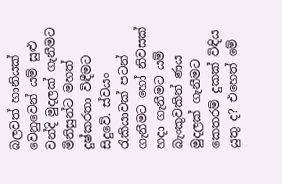බලවත් හානියක් වෙනුවෙන් යම් සුළු වන්දි මුදලක් ගැනීමට මිනිසුන්ට මහත් දුෂ්කරතා විඳීමට සිදුවේ. ස්වයං රැකියාවක් පටන් ගැනීමට හෝ නිවසක් හදා ගැනීමට යම් බැංකුවකින් ණය මුදලක් ගැනීමට කෙතරම් දුකක් විඳිය යුතු ද? එහෙත් මේ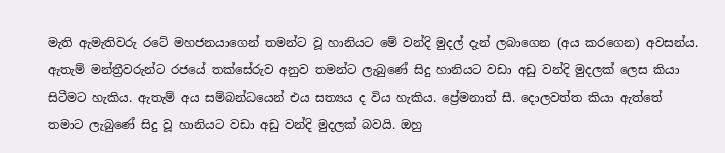මැති ඇමැතිවරු රටේ මහජනයාගෙන් තමන්ට වූ හානියට මේ වන්දි මුදල් දැන් ලබාගෙන (අය කරගෙන) අවසන්ය. ඇතැම් මන්ත්‍රීවරුන්ට රජයේ තක්සේරුව අනුව තමන්ට ලැබුණේ සිදු හානියට වඩා අඩු වන්දි මුදලක් ලෙස කියා සිටීමට හැකිය. ඇතැම් අය සම්බන්ධයෙන් එය සත්‍යය ද විය හැකිය. ප්‍රේමනාත් සී. දොලවත්ත කියා ඇත්තේ තමාට ලැබුණේ සිදු වූ හානියට වඩා අඩු වන්දි මුදලක් බවයි. ඔහු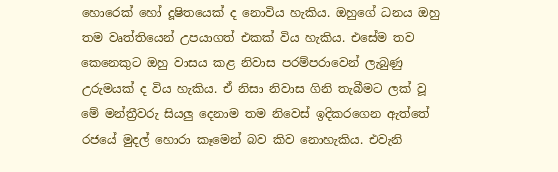හොරෙක් හෝ දූෂිතයෙක් ද නොවිය හැකිය. ඔහුගේ ධනය ඔහු තම වෘත්තියෙන් උපයාගත් එකක් විය හැකිය. එසේම තව කෙනෙකුට ඔහු වාසය කළ නිවාස පරම්පරාවෙන් ලැබුණු උරුමයක් ද විය හැකිය. ඒ නිසා නිවාස ගිනි තැබීමට ලක් වූ මේ මන්ත්‍රීවරු සියලු දෙනාම තම නිවෙස් ඉදිකරගෙන ඇත්තේ රජයේ මුදල් හොරා කෑමෙන් බව කිව නොහැකිය. එවැනි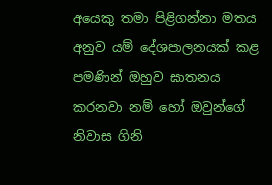අයෙකු තමා පිළිගන්නා මතය අනුව යම් දේශපාලනයක් කළ පමණින් ඔහුව ඝාතනය කරනවා නම් හෝ ඔවුන්ගේ නිවාස ගිනි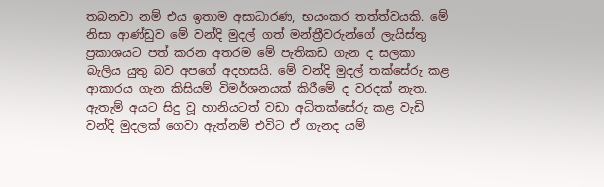තබනවා නම් එය ඉතාම අසාධාරණ, භයංකර තත්ත්වයකි. මේ නිසා ආණ්ඩුව මේ වන්දි මුදල් ගත් මන්ත්‍රීවරුන්ගේ ලැයිස්තු ප්‍රකාශයට පත් කරන අතරම මේ පැතිකඩ ගැන ද සලකා බැලිය යුතු බව අපගේ අදහසයි. මේ වන්දි මුදල් තක්සේරු කළ ආකාරය ගැන කිසියම් විමර්ශනයක් කිරීමේ ද වරදක් නැත. ඇතැම් අයට සිදු වූ හානියටත් වඩා අධිතක්සේරු කළ වැඩි වන්දි මුදලක් ගෙවා ඇත්නම් එවිට ඒ ගැනද යම්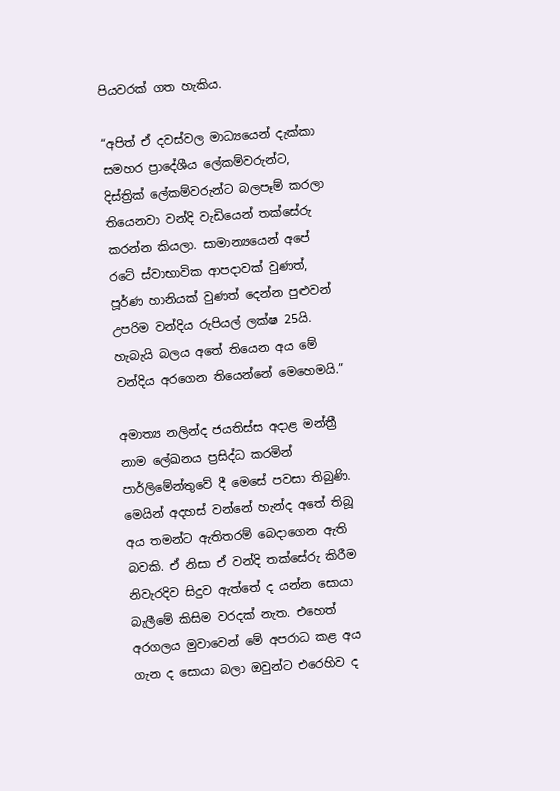පියවරක් ගත හැකිය.

“අපිත් ඒ දවස්වල මාධ්‍යයෙන් දැක්කා සමහර ප්‍රාදේශීය ලේකම්වරුන්ට, දිස්ත්‍රික් ලේකම්වරුන්ට බලපෑම් කරලා තියෙනවා වන්දි වැඩියෙන් තක්සේරු කරන්න කියලා. සාමාන්‍යයෙන් අපේ රටේ ස්වාභාවික ආපදාවක් වුණත්, පූර්ණ හානියක් වුණත් දෙන්න පුළුවන් උපරිම වන්දිය රුපියල් ලක්ෂ 25යි. හැබැයි බලය අතේ තියෙන අය මේ වන්දිය අරගෙන තියෙන්නේ මෙහෙමයි.”

අමාත්‍ය නලින්ද ජයතිස්ස අදාළ මන්ත්‍රී නාම ලේඛනය ප්‍රසිද්ධ කරමින් පාර්ලිමේන්තුවේ දී මෙසේ පවසා තිබුණි. මෙයින් අදහස් වන්නේ හැන්ද අතේ තිබූ අය තමන්ට ඇතිතරම් බෙදාගෙන ඇති බවකි. ඒ නිසා ඒ වන්දි තක්සේරු කිරීම නිවැරදිව සිදුව ඇත්තේ ද යන්න සොයා බැලීමේ කිසිම වරදක් නැත. එහෙත් අරගලය මුවාවෙන් මේ අපරාධ කළ අය ගැන ද සොයා බලා ඔවුන්ට එරෙහිව ද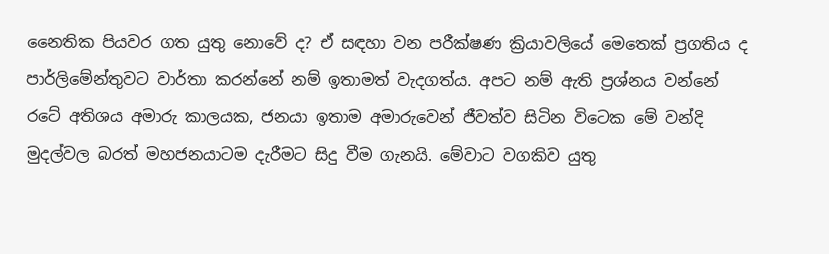නෛතික පියවර ගත යුතු නොවේ ද? ඒ සඳහා වන පරීක්ෂණ ක්‍රියාවලියේ මෙතෙක් ප්‍රගතිය ද පාර්ලිමේන්තුවට වාර්තා කරන්නේ නම් ඉතාමත් වැදගත්ය. අපට නම් ඇති ප්‍රශ්නය වන්නේ රටේ අතිශය අමාරු කාලයක, ජනයා ඉතාම අමාරුවෙන් ජීවත්ව සිටින විටෙක මේ වන්දි මුදල්වල බරත් මහජනයාටම දැරීමට සිදු වීම ගැනයි. මේවාට වගකිව යුතු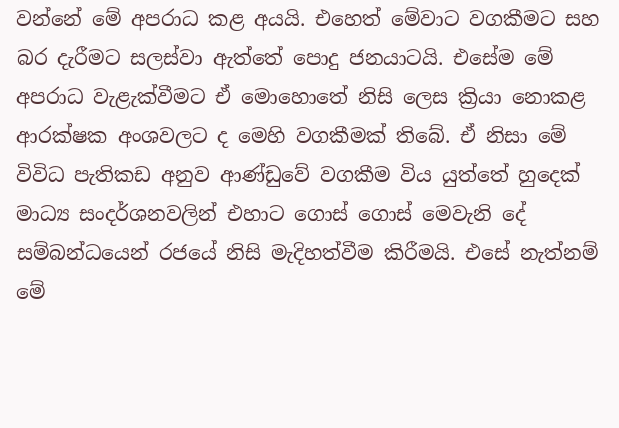වන්නේ මේ අපරාධ කළ අයයි. එහෙත් මේවාට වගකීමට සහ බර දැරීමට සලස්වා ඇත්තේ පොදු ජනයාටයි. එසේම මේ අපරාධ වැළැක්වීමට ඒ මොහොතේ නිසි ලෙස ක්‍රියා නොකළ ආරක්ෂක අංශවලට ද මෙහි වගකීමක් තිබේ. ඒ නිසා මේ විවිධ පැතිකඩ අනුව ආණ්ඩුවේ වගකීම විය යුත්තේ හුදෙක් මාධ්‍ය සංදර්ශනවලින් එහාට ගොස් ගොස් මෙවැනි දේ සම්බන්ධයෙන් රජයේ නිසි මැදිහත්වීම කිරීමයි. එසේ නැත්නම් මේ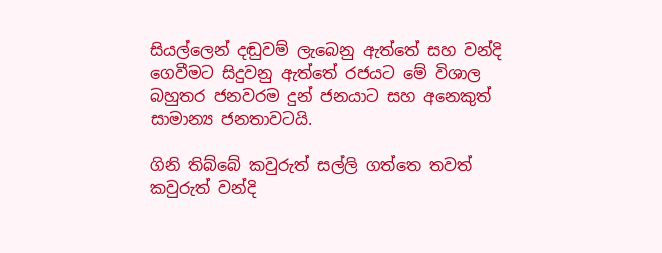සියල්ලෙන් දඬුවම් ලැබෙනු ඇත්තේ සහ වන්දි ගෙවීමට සිදුවනු ඇත්තේ රජයට මේ විශාල බහුතර ජනවරම දුන් ජනයාට සහ අනෙකුත් සාමාන්‍ය ජනතාවටයි.

ගිනි තිබ්බේ කවුරුත් සල්ලි ගත්තෙ තවත් කවුරුත් වන්දි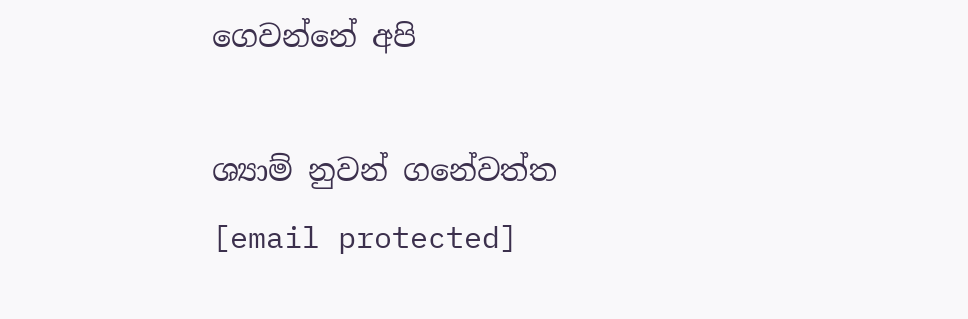ගෙවන්නේ අපි

ශ්‍යාම් නුවන් ගනේවත්ත
[email protected]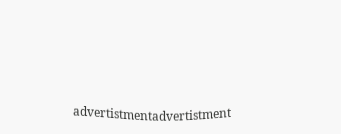advertistmentadvertistment